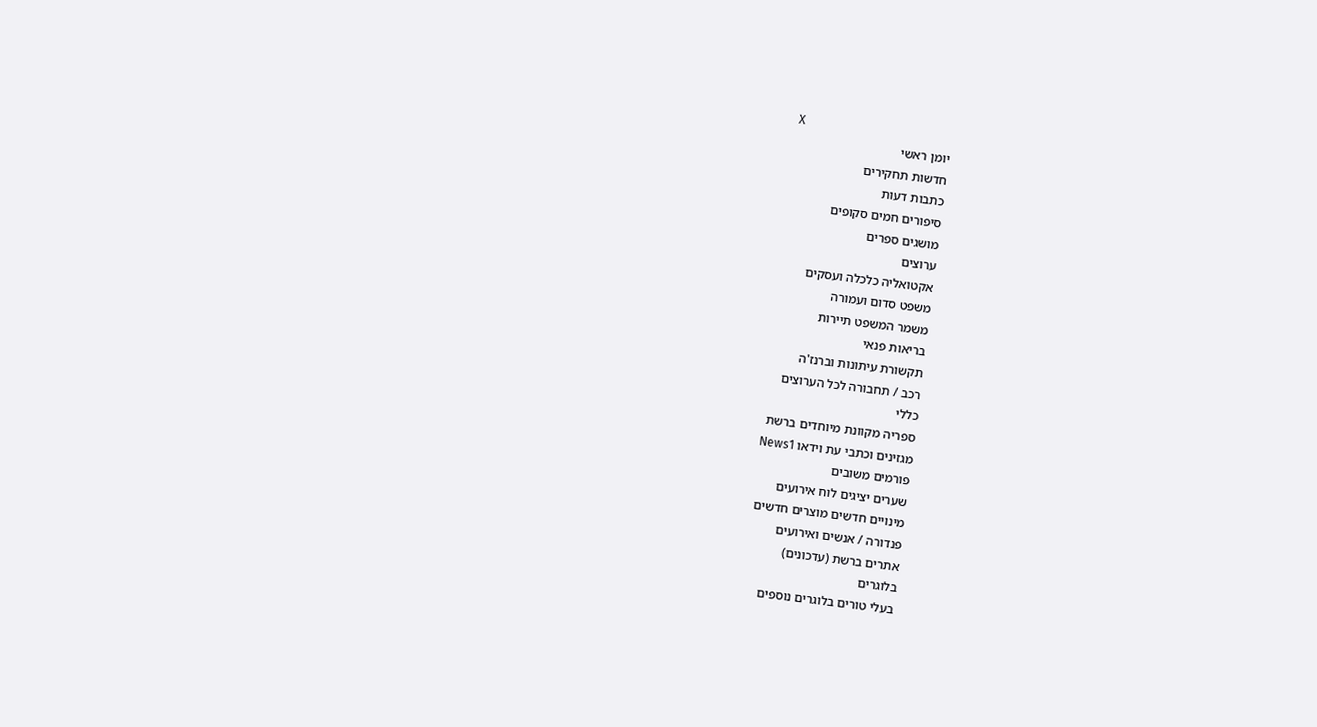X
יומן ראשי
חדשות תחקירים
כתבות דעות
סיפורים חמים סקופים
מושגים ספרים
ערוצים
אקטואליה כלכלה ועסקים
משפט סדום ועמורה
משמר המשפט תיירות
בריאות פנאי
תקשורת עיתונות וברנז'ה
רכב / תחבורה לכל הערוצים
כללי
ספריה מקוונת מיוחדים ברשת
מגזינים וכתבי עת וידאו News1
פורמים משובים
שערים יציגים לוח אירועים
מינויים חדשים מוצרים חדשים
פנדורה / אנשים ואירועים
אתרים ברשת (עדכונים)
בלוגרים
בעלי טורים בלוגרים נוספים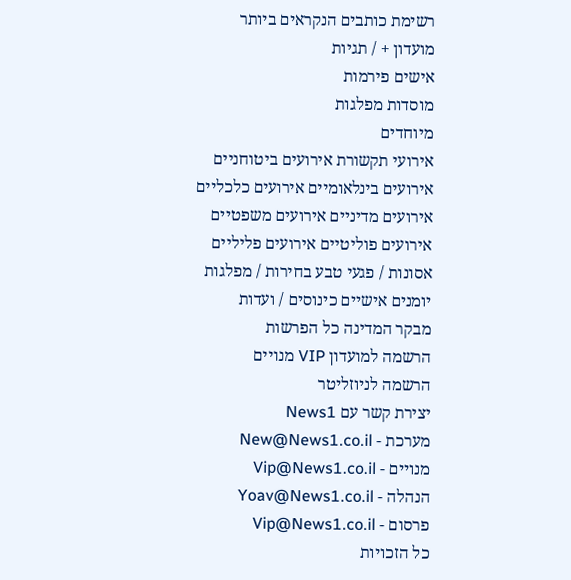רשימת כותבים הנקראים ביותר
מועדון + / תגיות
אישים פירמות
מוסדות מפלגות
מיוחדים
אירועי תקשורת אירועים ביטוחניים
אירועים בינלאומיים אירועים כלכליים
אירועים מדיניים אירועים משפטיים
אירועים פוליטיים אירועים פליליים
אסונות / פגעי טבע בחירות / מפלגות
יומנים אישיים כינוסים / ועדות
מבקר המדינה כל הפרשות
הרשמה למועדון VIP מנויים
הרשמה לניוזליטר
יצירת קשר עם News1
מערכת - New@News1.co.il
מנויים - Vip@News1.co.il
הנהלה - Yoav@News1.co.il
פרסום - Vip@News1.co.il
כל הזכויות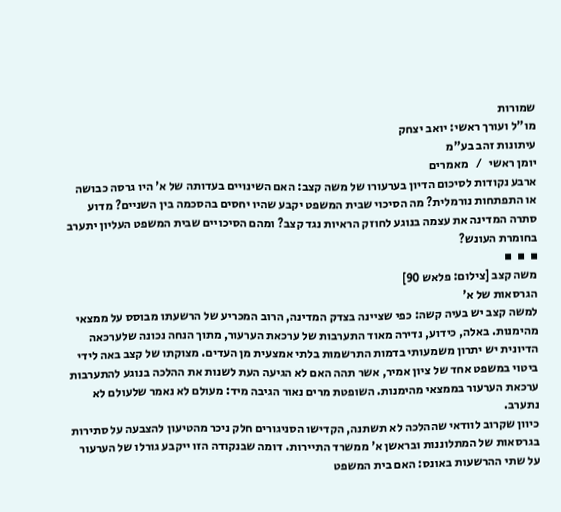שמורות
מו"ל ועורך ראשי: יואב יצחק
עיתונות זהב בע"מ
יומן ראשי   /   מאמרים
ארבע נקודות לסיכום הדיון בערעורו של משה קצב: האם השינויים בעדותה של א' היו גרסה כבושה או התפתחות נורמלית? מה הסיכוי שבית המשפט יקבע שהיו יחסים בהסכמה בין השניים? מדוע סתרה המדינה את עצמה בנוגע לחוזק הראיות נגד קצב? ומהם הסיכויים שבית המשפט העליון יתערב בחומרת העונש?
▪  ▪  ▪
משה קצב [צילום: פלאש 90]
הגרסאות של א'
למשה קצב יש בעיה קשה: כפי שציינה בצדק המדינה, הרוב המכריע של הרשעתו מבוסס על ממצאי מהימנות. באלה, כידוע, נדירה מאוד התערבות של ערכאת הערעור, מתוך הנחה נכונה שלערכאה הדיונית יש יתרון משמעותי בדמות התרשמות בלתי אמצעית מן העדים. מצוקתו של קצב באה לידי ביטוי במשפט אחד של ציון אמיר, אשר תהה האם לא הגיעה העת לשנות את ההלכה בנוגע להתערבות ערכאת הערעור בממצאי מהימנות. השופטת מרים נאור הגיבה מיד: מעולם לא נאמר שלעולם לא נתערב.
כיוון שקרוב לוודאי שההלכה לא תשתנה, הקדישו הסניגורים חלק ניכר מהטיעון להצבעה על סתירות בגרסאות של המתלוננות ובראשן א' ממשרד התיירות. דומה שבנקודה הזו ייקבע גורלו של הערעור על שתי ההרשעות באונס: האם בית המשפט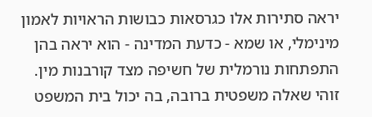יראה סתירות אלו כגרסאות כבושות הראויות לאמון מינימלי, או שמא - כדעת המדינה - הוא יראה בהן התפתחות נורמלית של חשיפה מצד קורבנות מין. זוהי שאלה משפטית ברובה, בה יכול בית המשפט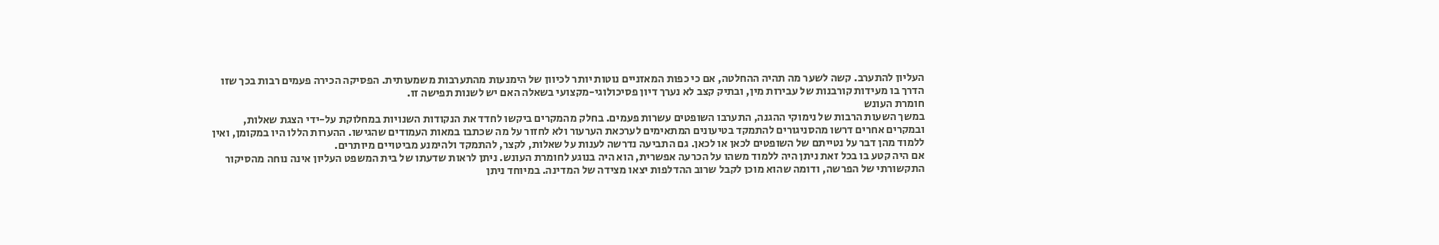העליון להתערב. קשה לשער מה תהיה ההחלטה, אם כי כפות המאזניים נוטות יותר לכיוון של הימנעות מהתערבות משמעותית. הפסיקה הכירה פעמים רבות בכך שזו הדרך בו מעידות קורבנות של עבירות מין, ובתיק קצב לא נערך דיון פסיכולוגי-מקצועי בשאלה האם יש לשנות תפישה זו.
חומרת העונש
במשך השעות הרבות של נימוקי ההגנה, התערבו השופטים עשרות פעמים. בחלק מהמקרים ביקשו לחדד את הנקודות השנויות במחלוקת על-ידי הצגת שאלות, ובמקרים אחרים דרשו מהסניגורים להתמקד בטיעונים המתאימים לערכאת הערעור ולא לחזור על מה שכתבו במאות העמודים שהגישו. ההערות הללו היו במקומן, ואין ללמוד מהן דבר על נטייתם של השופטים לכאן או לכאן. גם התביעה נדרשה לענות על שאלות, לקצר, להתמקד ולהימנע מביטויים מיותרים.
אם היה קטע בו בכל זאת ניתן היה ללמוד משהו על הכרעה אפשרית, הוא היה בנוגע לחומרת העונש. ניתן לראות שדעתו של בית המשפט העליון אינה נוחה מהסיקור התקשורתי של הפרשה, ודומה שהוא מוכן לקבל שרוב ההדלפות יצאו מצידה של המדינה. במיוחד ניתן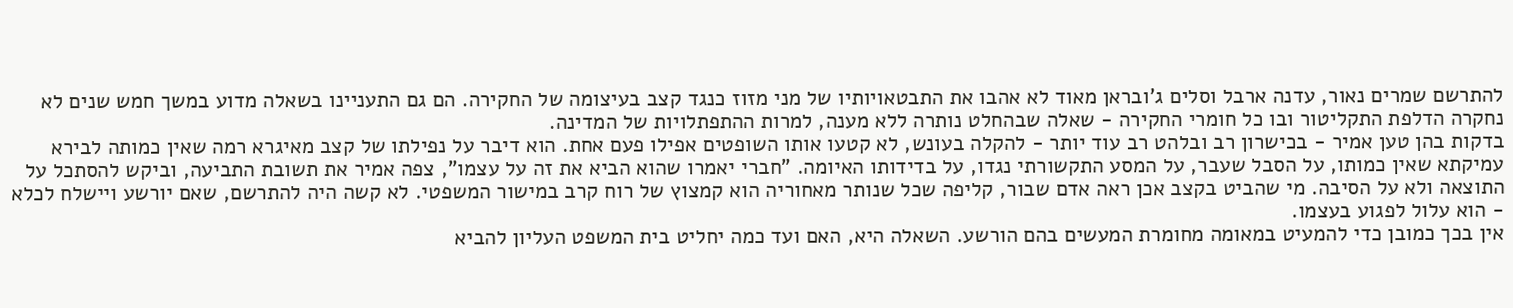להתרשם שמרים נאור, עדנה ארבל וסלים ג'ובראן מאוד לא אהבו את התבטאויותיו של מני מזוז כנגד קצב בעיצומה של החקירה. הם גם התעניינו בשאלה מדוע במשך חמש שנים לא נחקרה הדלפת התקליטור ובו כל חומרי החקירה - שאלה שבהחלט נותרה ללא מענה, למרות ההתפתלויות של המדינה.
בדקות בהן טען אמיר - בכישרון רב ובלהט רב עוד יותר - להקלה בעונש, לא קטעו אותו השופטים אפילו פעם אחת. הוא דיבר על נפילתו של קצב מאיגרא רמה שאין כמותה לבירא עמיקתא שאין כמותו, על הסבל שעבר, על המסע התקשורתי נגדו, על בדידותו האיומה. "חברי יאמרו שהוא הביא את זה על עצמו", צפה אמיר את תשובת התביעה, וביקש להסתכל על התוצאה ולא על הסיבה. מי שהביט בקצב אכן ראה אדם שבור, קליפה שכל שנותר מאחוריה הוא קמצוץ של רוח קרב במישור המשפטי. לא קשה היה להתרשם, שאם יורשע ויישלח לכלא - הוא עלול לפגוע בעצמו.
אין בכך כמובן כדי להמעיט במאומה מחומרת המעשים בהם הורשע. השאלה היא, האם ועד כמה יחליט בית המשפט העליון להביא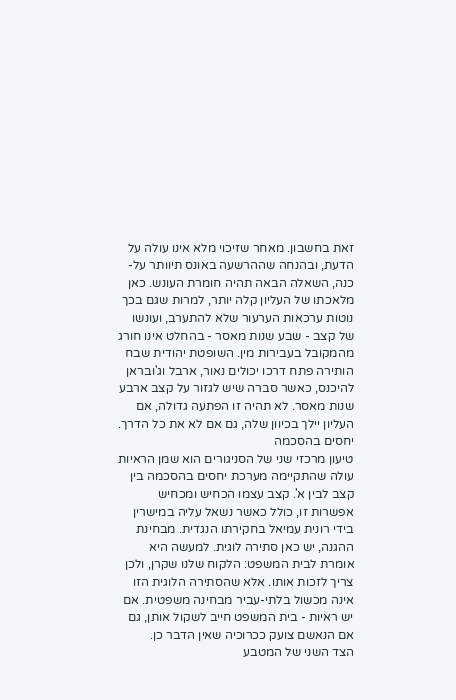זאת בחשבון. מאחר שזיכוי מלא אינו עולה על הדעת, ובהנחה שההרשעה באונס תיוותר על-כנה, השאלה הבאה תהיה חומרת העונש. כאן מלאכתו של העליון קלה יותר, למרות שגם בכך נוטות ערכאות הערעור שלא להתערב, ועונשו של קצב - שבע שנות מאסר - בהחלט אינו חורג מהמקובל בעבירות מין. השופטת יהודית שבח הותירה פתח דרכו יכולים נאור, ארבל וג'ובראן להיכנס, כאשר סברה שיש לגזור על קצב ארבע שנות מאסר. לא תהיה זו הפתעה גדולה, אם העליון יילך בכיוון שלה, גם אם לא את כל הדרך.
יחסים בהסכמה
טיעון מרכזי שני של הסניגורים הוא שמן הראיות עולה שהתקיימה מערכת יחסים בהסכמה בין קצב לבין א'. קצב עצמו הכחיש ומכחיש אפשרות זו, כולל כאשר נשאל עליה במישרין בידי רונית עמיאל בחקירתו הנגדית. מבחינת ההגנה, יש כאן סתירה לוגית. למעשה היא אומרת לבית המשפט: הלקוח שלנו שקרן, ולכן צריך לזכות אותו. אלא שהסתירה הלוגית הזו אינה מכשול בלתי-עביר מבחינה משפטית. אם יש ראיות - בית המשפט חייב לשקול אותן, גם אם הנאשם צועק ככרוכיה שאין הדבר כן.
הצד השני של המטבע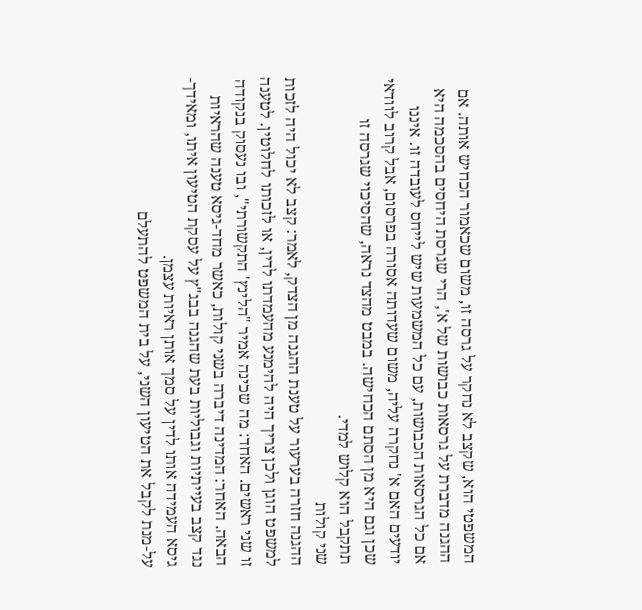המשפטי הוא, שקצב לא נחקר על גרסה זו, משום שכאמור הכחיש אותה. אם ההגנה מדברת על גרסאות כבושות של א', הרי שגרסת היחסים בהסכמה היא אם כל הגרסאות הכבושות, עם כל המשמעות שיש לייחס לעובדה זו. איננו יודעים האם א' נחקרה עליה, משום שעדותה אסורה בפרסום, אבל קרוב לוודאי שכן וגם היא מן הסתם הכחישה. במבט מהצד נראה, שהסיכוי שגרסה זו תתקבל הוא קלוש למדי.
שני קולות
ההגנה חזרה בערעור על טענת ההגנה מן הצדק, לאמר: קצב לא יכול היה לזכות למשפט הוגן ולכן צריך היה להימנע מהעמדתו לדין, או לזכותו לחלוטין. לטענה זו שני ראשים. האחד: מה שכינה אמיר "הלינץ' התקשורתי", ובו נעסוק בנקודה הבאה. האחר: המדינה דיברה בשני קולות, כאשר מחד-גיסא טענה שהראיות נגד קצב בעייתיות וגבוליות בעת שהגנה בבג"ץ על עסקת הטיעון איתו, ומאידך-גיסא העמידה אותו לדין על סמך אותן ראיות עצמן.
על-מנת לקבל את הטיעון השני, על בית המשפט להתעלם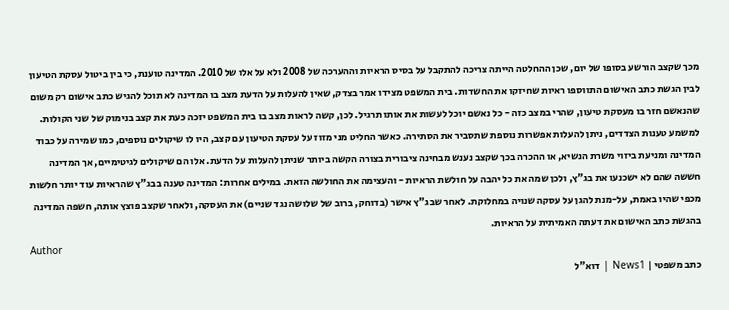מכך שקצב הורשע בסופו של יום, שכן ההחלטה הייתה צריכה להתקבל על בסיס הראיות וההערכה של 2008 ולא על אלו של 2010. המדינה טוענת, כי בין ביטול עסקת הטיעון לבין הגשת כתב האישום התווספו ראיות שחיזקו את החשדות. בית המשפט מצידו אמר בצדק, שאין להעלות על הדעת מצב בו המדינה לא תוכל להגיש כתב אישום רק משום שהנאשם חזר בו מעסקת טיעון, שהרי במצב כזה - כל נאשם יוכל לעשות את אותו תרגיל. לכן, קשה לראות מצב בו בית המשפט יזכה כעת את קצב בנימוק של שני הקולות.
למשמע טענות הצדדים, ניתן להעלות אפשרות נוספת שתסביר את הסתירה. כאשר החליט מני מזוז על עסקת הטיעון עם קצב, היו לו שיקולים נוספים, כמו שמירה על כבוד המדינה ומניעת ביזוי משרת הנשיא, או ההכרה בכך שקצב נענש מבחינה ציבורית בצורה הקשה ביותר שניתן להעלות על הדעת. אלו הם שיקולים לגיטימיים, אך המדינה חששה שהם לא ישכנעו את בג"ץ, ולכן שמה את כל יהבה על חולשת הראיות - והעצימה את החולשה הזאת. במילים אחרות: המדינה טענה בבג"ץ שהראיות עוד יותר חלשות מכפי שהיו באמת, על-מנת להגן על עסקה שנויה במחלוקת. לאחר שבג"ץ אישר (בדוחק, ברוב של שלושה נגד שניים) את העסקה, ולאחר שקצב פוצץ אותה, חשפה המדינה בהגשת כתב האישום את דעתה האמיתית על הראיות.
Author
כתב משפטי | News1 | דוא"ל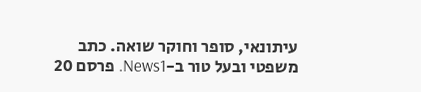עיתונאי, סופר וחוקר שואה. כתב משפטי ובעל טור ב-News1. פרסם 20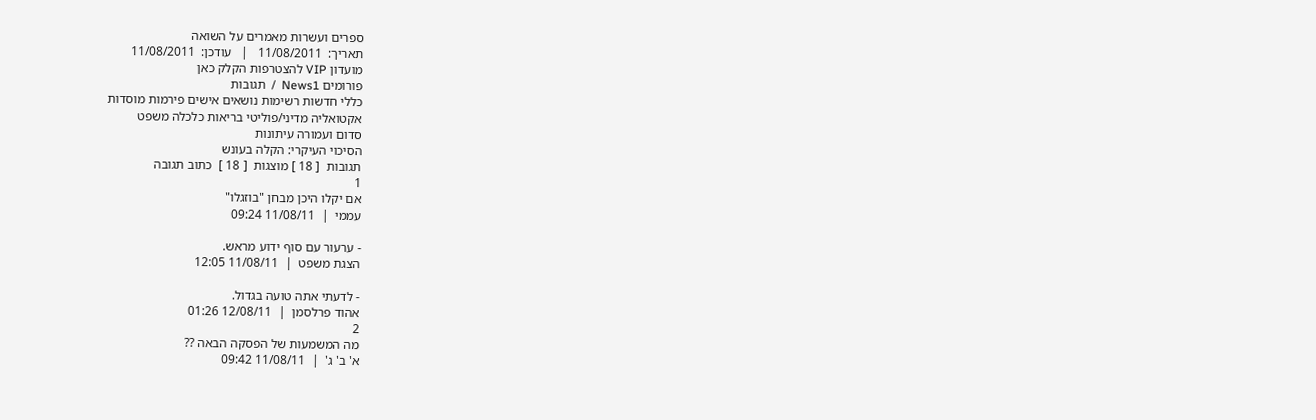ספרים ועשרות מאמרים על השואה
תאריך:  11/08/2011   |   עודכן:  11/08/2011
מועדון VIP להצטרפות הקלק כאן
פורומים News1  /  תגובות
כללי חדשות רשימות נושאים אישים פירמות מוסדות
אקטואליה מדיני/פוליטי בריאות כלכלה משפט
סדום ועמורה עיתונות
הסיכוי העיקרי: הקלה בעונש
תגובות  [ 18 ] מוצגות  [ 18 ]  כתוב תגובה
1
אם יקלו היכן מבחן "בוזגלו"
עממי  |  11/08/11 09:24

- ערעור עם סוף ידוע מראש.
הצגת משפט  |  11/08/11 12:05

- לדעתי אתה טועה בגדול.
אהוד פרלסמן  |  12/08/11 01:26
2
מה המשמעות של הפסקה הבאה ??
א' ב' ג'  |  11/08/11 09:42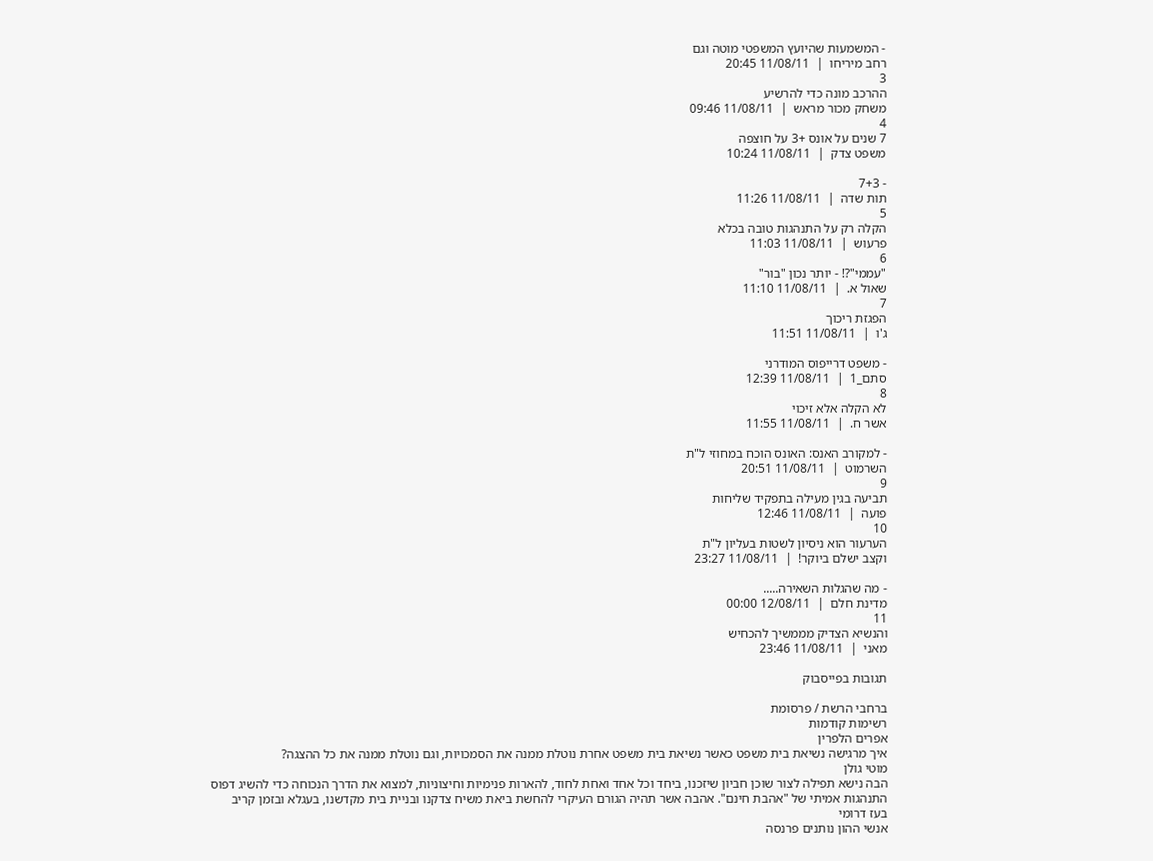- המשמעות שהיועץ המשפטי מוטה וגם
רחב מיריחו  |  11/08/11 20:45
3
ההרכב מונה כדי להרשיע
משחק מכור מראש  |  11/08/11 09:46
4
7 שנים על אונס +3 על חוצפה
משפט צדק  |  11/08/11 10:24

- 7+3
תות שדה  |  11/08/11 11:26
5
הקלה רק על התנהגות טובה בכלא
פרעוש  |  11/08/11 11:03
6
"עממי"?! - יותר נכון "בור"
שאול א.  |  11/08/11 11:10
7
הפגזת ריכוך
ג'ו  |  11/08/11 11:51

- משפט דרייפוס המודרני
סתם_1  |  11/08/11 12:39
8
לא הקלה אלא זיכוי
אשר ח.  |  11/08/11 11:55

- למקורב האנס: האונס הוכח במחוזי ל"ת
השרמוט  |  11/08/11 20:51
9
תביעה בגין מעילה בתפקיד שליחות
פועה  |  11/08/11 12:46
10
הערעור הוא ניסיון לשטות בעליון ל"ת
וקצב ישלם ביוקר!  |  11/08/11 23:27

- מה שהגלות השאירה.....
מדינת חלם  |  12/08/11 00:00
11
והנשיא הצדיק מממשיך להכחיש
מאני  |  11/08/11 23:46

תגובות בפייסבוק

ברחבי הרשת / פרסומת
רשימות קודמות
אפרים הלפרין
איך מרגישה נשיאת בית משפט כאשר נשיאת בית משפט אחרת נוטלת ממנה את הסמכויות, וגם נוטלת ממנה את כל ההצגה?
מוטי גולן
הבה נישא תפילה לצור שוכן חביון שיזכנו, ביחד וכל אחד ואחת לחוד, להארות פנימיות וחיצוניות, למצוא את הדרך הנכוחה כדי להשיג דפוס התנהגות אמיתי של "אהבת חינם". אהבה אשר תהיה הגורם העיקרי להחשת ביאת משיח צדקנו ובניית בית מקדשנו, בעגלא ובזמן קריב
בעז דרומי
אנשי ההון נותנים פרנסה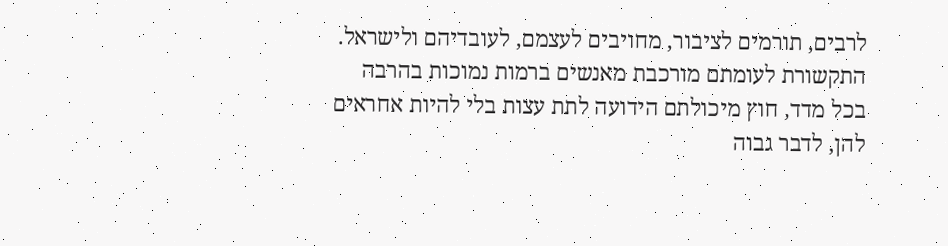לרבים, תורמים לציבור, מחויבים לעצמם, לעובדיהם ולישראל. התקשורת לעומתם מורכבת מאנשים ברמות נמוכות בהרבה בכל מדד, חוץ מיכולתם הידועה לתת עצות בלי להיות אחראים להן, לדבר גבוה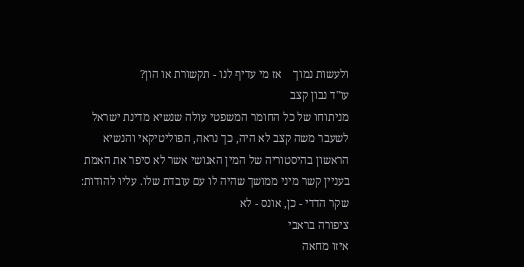ולעשות נמוך    אז מי עדיף לנו - תקשורת או הון?
עו"ד נבון קצב
מניתוחו של כל החומר המשפטי עולה שנשיא מדינת ישראל לשעבר משה קצב לא היה, כך נראה, הפוליטיקאי והנשיא הראשון בהיסטוריה של המין האנושי אשר לא סיפר את האמת בעניין קשר מיני ממושך שהיה לו עם עובדת שלו. עליו להודות: שקר הדדי - כן, אונס - לא
ציפורה בראבי
איזו מחאה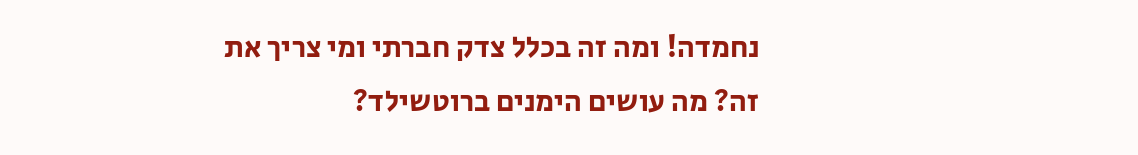נחמדה! ומה זה בכלל צדק חברתי ומי צריך את זה? מה עושים הימנים ברוטשילד?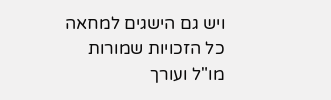ויש גם הישגים למחאה
כל הזכויות שמורות
מו"ל ועורך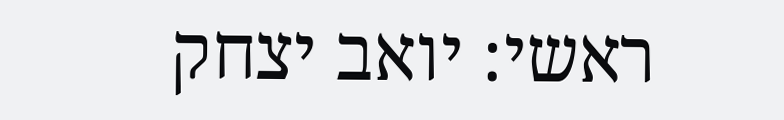ראשי: יואב יצחק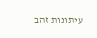עיתונות זהב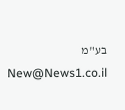בע"מ New@News1.co.il